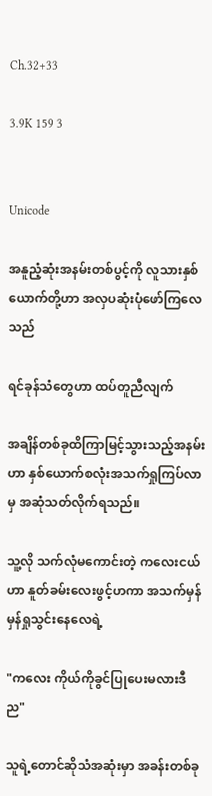Ch.32+33

3.9K 159 3


Unicode

အနူညံ့ဆုံးအနမ်းတစ်ပွင့်ကို လူသားနှစ်ယောက်တို့ဟာ အလှပဆုံးပုံဖော်ကြလေသည်

ရင်ခုန်သံတွေဟာ ထပ်တူညီလျက်

အချိန်တစ်ခုထိကြာမြင့်သွားသည့်အနမ်းဟာ နှစ်ယောက်စလုံးအသက်ရှုကြပ်လာမှ အဆုံသတ်လိုက်ရသည်။

သူ့လို သက်လုံမကောင်းတဲ့ ကလေးငယ်ဟာ နူတ်ခမ်းလေးဖွင့်ဟကာ အသက်မှန်မှန်ရှုသွင်းနေလေရဲ့

"ကလေး ကိုယ်ကိုခွင်ပြုပေးမလားဒီည"

သူရဲ့တောင်ဆိုသံအဆုံးမှာ အခန်းတစ်ခု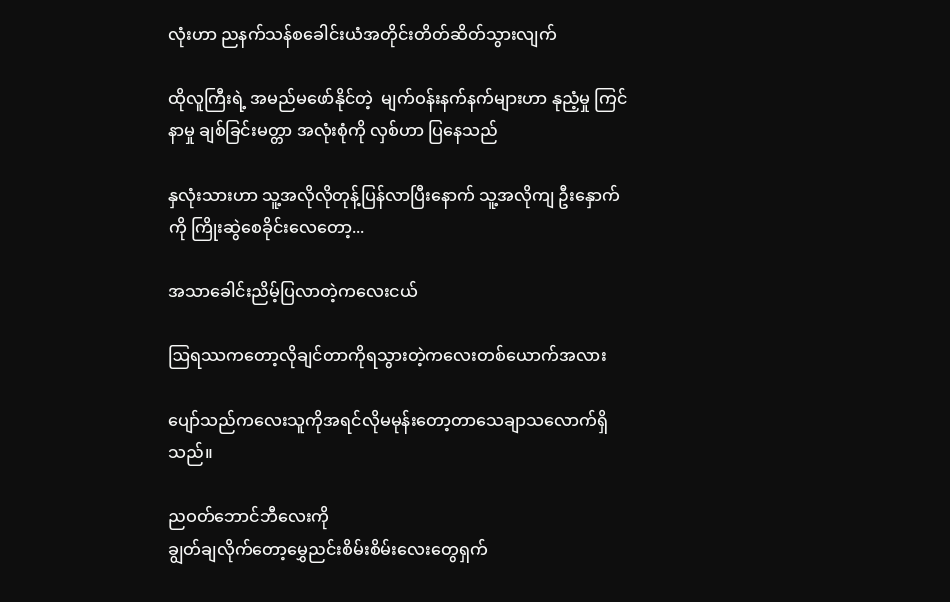လုံးဟာ ညနက်သန်စခေါင်းယံအတိုင်းတိတ်ဆိတ်သွားလျက်

ထိုလူကြီးရဲ့ အမည်မဖော်နိုင်တဲ့  မျက်ဝန်းနက်နက်များဟာ နုညံ့မှု ကြင်နာမှု ချစ်ခြင်းမတ္တာ အလုံးစုံကို လှစ်ဟာ ပြနေသည်

နှလုံးသားဟာ သူ့အလိုလိုတုန့်ပြန်လာပြီးနောက် သူ့အလိုကျ ဦးနှောက်ကို ကြိုးဆွဲစေခိုင်းလေတော့...

အသာခေါင်းညိမ့်ပြလာတဲ့ကလေးငယ်

ဩရဿကတော့လိုချင်တာကိုရသွားတဲ့ကလေးတစ်ယောက်အလား

ပျော်သည်ကလေးသူကိုအရင်လိုမမုန်းတော့တာသေချာသလောက်ရှိသည်။

ညဝတ်ဘောင်ဘီလေးကို
ချွတ်ချလိုက်တော့မွှေညင်းစိမ်းစိမ်းလေးတွေရှက်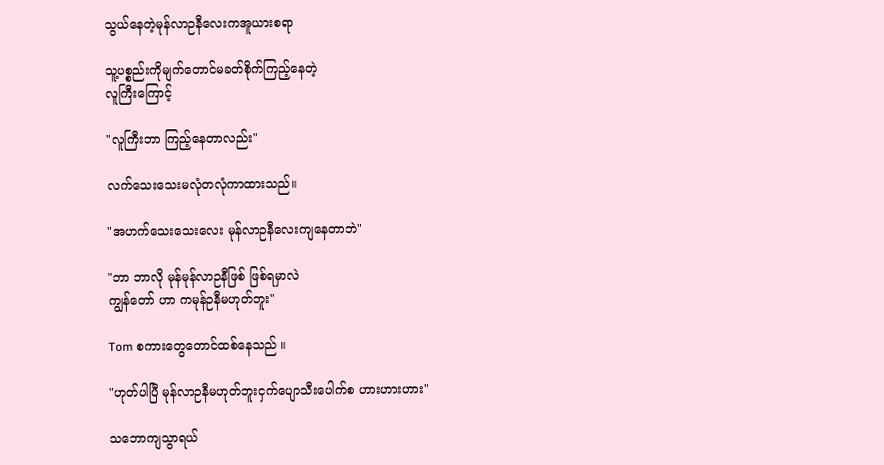သွယ်နေတဲ့မုန်လာဉနီလေးကအူယားစရာ

သူ့ပစ္စည်းကိုမျက်တောင်မခတ်စိုက်ကြည့်နေတဲ့
လူကြီးကြောင့်

"လူကြီးဘာ ကြည့်နေတာလည်း"

လက်သေးသေးမလုံတလုံကာထားသည်။

"အဟက်သေးသေးလေး မုန်လာဉနီလေးကျနေတာဘဲ"

"ဘာ ဘာလို မုန်မုန်လာဉနီဖြစ် ဖြစ်ရမှာလဲ
ကျွန်တော် ဟာ ကမုန်ဉနီမဟုတ်ဘူး"

Tom စကားတွေတောင်ထစ်နေသည် ။

"ဟုတ်ပါပြီ မုန်လာဉနီမဟုတ်ဘူးငှက်ပျောသီးပေါက်စ ဟားဟားဟား"

သဘောကျသွာရယ်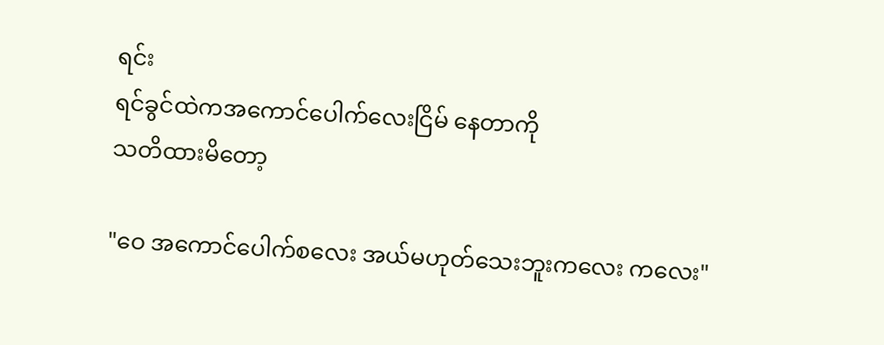ရင်း
ရင်ခွင်ထဲကအကောင်ပေါက်လေးငြိမ် နေတာကို
သတိထားမိ‌တော့

"ဝေ အကောင်ပေါက်စလေး အယ်မဟုတ်သေးဘူးကလေး ကလေး"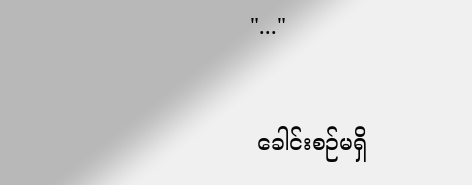"..."

 ခေါင်းစဉ်မရှိ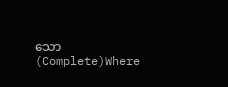သော (Complete)Where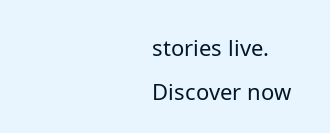stories live. Discover now